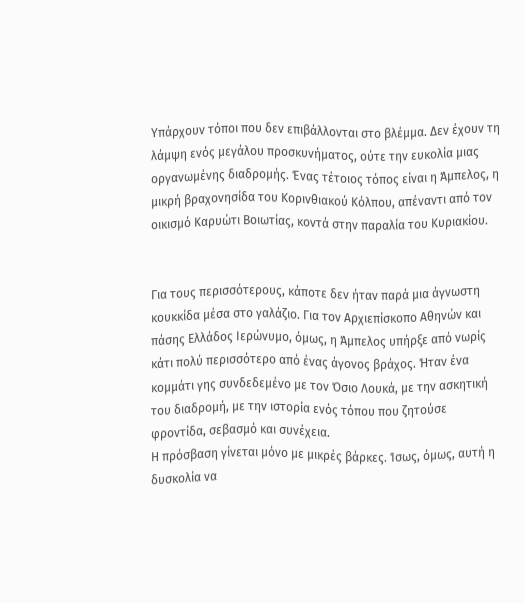Υπάρχουν τόποι που δεν επιβάλλονται στο βλέμμα. Δεν έχουν τη λάμψη ενός μεγάλου προσκυνήματος, ούτε την ευκολία μιας οργανωμένης διαδρομής. Ένας τέτοιος τόπος είναι η Άμπελος, η μικρή βραχονησίδα του Κορινθιακού Κόλπου, απέναντι από τον οικισμό Καρυώτι Βοιωτίας, κοντά στην παραλία του Κυριακίου.


Για τους περισσότερους, κάποτε δεν ήταν παρά μια άγνωστη κουκκίδα μέσα στο γαλάζιο. Για τον Αρχιεπίσκοπο Αθηνών και πάσης Ελλάδος Ιερώνυμο, όμως, η Άμπελος υπήρξε από νωρίς κάτι πολύ περισσότερο από ένας άγονος βράχος. Ήταν ένα κομμάτι γης συνδεδεμένο με τον Όσιο Λουκά, με την ασκητική του διαδρομή, με την ιστορία ενός τόπου που ζητούσε φροντίδα, σεβασμό και συνέχεια.
Η πρόσβαση γίνεται μόνο με μικρές βάρκες. Ίσως, όμως, αυτή η δυσκολία να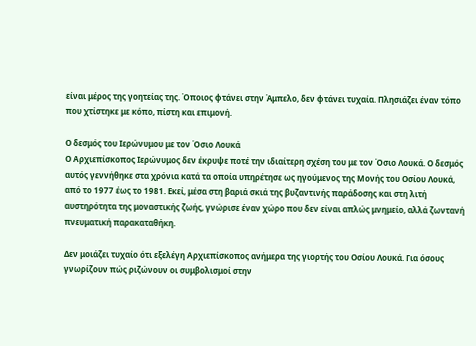είναι μέρος της γοητείας της. Όποιος φτάνει στην Άμπελο, δεν φτάνει τυχαία. Πλησιάζει έναν τόπο που χτίστηκε με κόπο, πίστη και επιμονή.

Ο δεσμός του Ιερώνυμου με τον Όσιο Λουκά
Ο Αρχιεπίσκοπος Ιερώνυμος δεν έκρυψε ποτέ την ιδιαίτερη σχέση του με τον Όσιο Λουκά. Ο δεσμός αυτός γεννήθηκε στα χρόνια κατά τα οποία υπηρέτησε ως ηγούμενος της Μονής του Οσίου Λουκά, από το 1977 έως το 1981. Εκεί, μέσα στη βαριά σκιά της βυζαντινής παράδοσης και στη λιτή αυστηρότητα της μοναστικής ζωής, γνώρισε έναν χώρο που δεν είναι απλώς μνημείο, αλλά ζωντανή πνευματική παρακαταθήκη.

Δεν μοιάζει τυχαίο ότι εξελέγη Αρχιεπίσκοπος ανήμερα της γιορτής του Οσίου Λουκά. Για όσους γνωρίζουν πώς ριζώνουν οι συμβολισμοί στην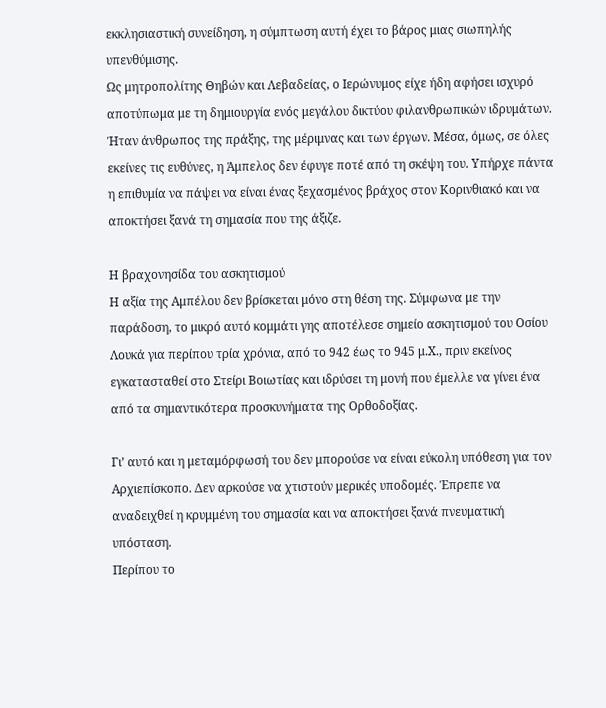εκκλησιαστική συνείδηση, η σύμπτωση αυτή έχει το βάρος μιας σιωπηλής υπενθύμισης.
Ως μητροπολίτης Θηβών και Λεβαδείας, ο Ιερώνυμος είχε ήδη αφήσει ισχυρό αποτύπωμα με τη δημιουργία ενός μεγάλου δικτύου φιλανθρωπικών ιδρυμάτων. Ήταν άνθρωπος της πράξης, της μέριμνας και των έργων. Μέσα, όμως, σε όλες εκείνες τις ευθύνες, η Άμπελος δεν έφυγε ποτέ από τη σκέψη του. Υπήρχε πάντα η επιθυμία να πάψει να είναι ένας ξεχασμένος βράχος στον Κορινθιακό και να αποκτήσει ξανά τη σημασία που της άξιζε.

Η βραχονησίδα του ασκητισμού
Η αξία της Αμπέλου δεν βρίσκεται μόνο στη θέση της. Σύμφωνα με την παράδοση, το μικρό αυτό κομμάτι γης αποτέλεσε σημείο ασκητισμού του Οσίου Λουκά για περίπου τρία χρόνια, από το 942 έως το 945 μ.Χ., πριν εκείνος εγκατασταθεί στο Στείρι Βοιωτίας και ιδρύσει τη μονή που έμελλε να γίνει ένα από τα σημαντικότερα προσκυνήματα της Ορθοδοξίας.

Γι’ αυτό και η μεταμόρφωσή του δεν μπορούσε να είναι εύκολη υπόθεση για τον Αρχιεπίσκοπο. Δεν αρκούσε να χτιστούν μερικές υποδομές. Έπρεπε να αναδειχθεί η κρυμμένη του σημασία και να αποκτήσει ξανά πνευματική υπόσταση.
Περίπου το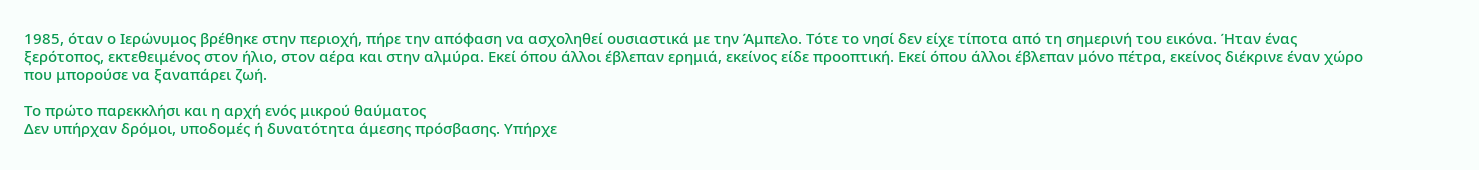1985, όταν ο Ιερώνυμος βρέθηκε στην περιοχή, πήρε την απόφαση να ασχοληθεί ουσιαστικά με την Άμπελο. Τότε το νησί δεν είχε τίποτα από τη σημερινή του εικόνα. Ήταν ένας ξερότοπος, εκτεθειμένος στον ήλιο, στον αέρα και στην αλμύρα. Εκεί όπου άλλοι έβλεπαν ερημιά, εκείνος είδε προοπτική. Εκεί όπου άλλοι έβλεπαν μόνο πέτρα, εκείνος διέκρινε έναν χώρο που μπορούσε να ξαναπάρει ζωή.

Το πρώτο παρεκκλήσι και η αρχή ενός μικρού θαύματος
Δεν υπήρχαν δρόμοι, υποδομές ή δυνατότητα άμεσης πρόσβασης. Υπήρχε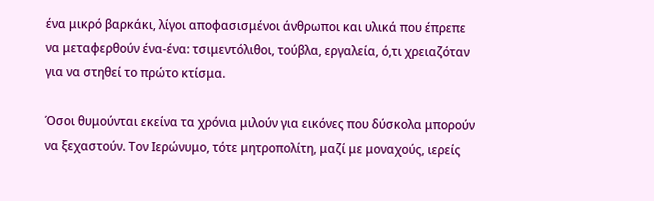ένα μικρό βαρκάκι, λίγοι αποφασισμένοι άνθρωποι και υλικά που έπρεπε να μεταφερθούν ένα-ένα: τσιμεντόλιθοι, τούβλα, εργαλεία, ό,τι χρειαζόταν για να στηθεί το πρώτο κτίσμα.

Όσοι θυμούνται εκείνα τα χρόνια μιλούν για εικόνες που δύσκολα μπορούν να ξεχαστούν. Τον Ιερώνυμο, τότε μητροπολίτη, μαζί με μοναχούς, ιερείς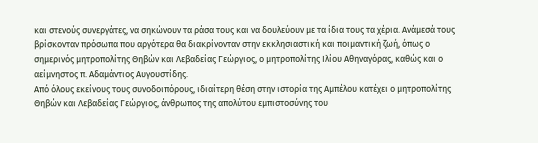και στενούς συνεργάτες, να σηκώνουν τα ράσα τους και να δουλεύουν με τα ίδια τους τα χέρια. Ανάμεσά τους βρίσκονταν πρόσωπα που αργότερα θα διακρίνονταν στην εκκλησιαστική και ποιμαντική ζωή, όπως ο σημερινός μητροπολίτης Θηβών και Λεβαδείας Γεώργιος, ο μητροπολίτης Ιλίου Αθηναγόρας, καθώς και ο αείμνηστος π. Αδαμάντιος Αυγουστίδης.
Από όλους εκείνους τους συνοδοιπόρους, ιδιαίτερη θέση στην ιστορία της Αμπέλου κατέχει ο μητροπολίτης Θηβών και Λεβαδείας Γεώργιος, άνθρωπος της απολύτου εμπιστοσύνης του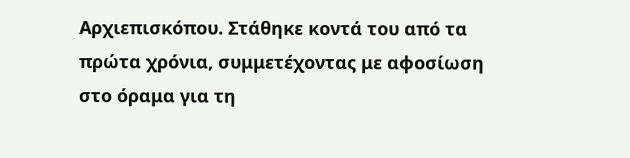Αρχιεπισκόπου. Στάθηκε κοντά του από τα πρώτα χρόνια, συμμετέχοντας με αφοσίωση στο όραμα για τη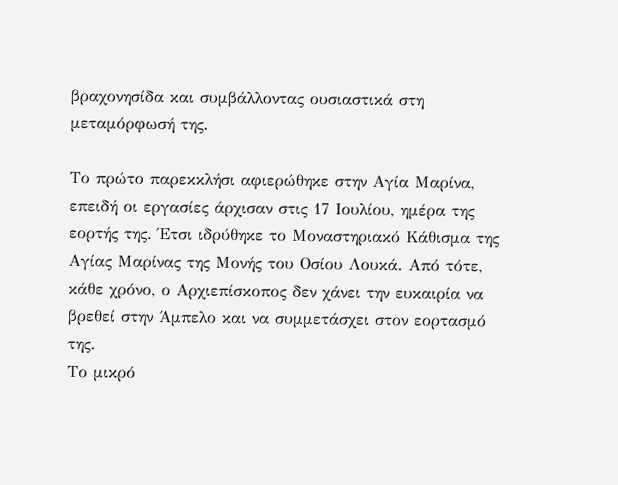βραχονησίδα και συμβάλλοντας ουσιαστικά στη μεταμόρφωσή της.

Το πρώτο παρεκκλήσι αφιερώθηκε στην Αγία Μαρίνα, επειδή οι εργασίες άρχισαν στις 17 Ιουλίου, ημέρα της εορτής της. Έτσι ιδρύθηκε το Μοναστηριακό Κάθισμα της Αγίας Μαρίνας της Μονής του Οσίου Λουκά. Από τότε, κάθε χρόνο, ο Αρχιεπίσκοπος δεν χάνει την ευκαιρία να βρεθεί στην Άμπελο και να συμμετάσχει στον εορτασμό της.
Το μικρό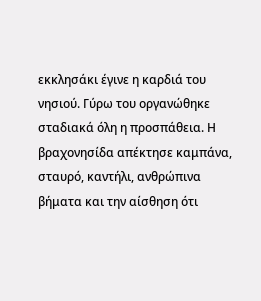εκκλησάκι έγινε η καρδιά του νησιού. Γύρω του οργανώθηκε σταδιακά όλη η προσπάθεια. Η βραχονησίδα απέκτησε καμπάνα, σταυρό, καντήλι, ανθρώπινα βήματα και την αίσθηση ότι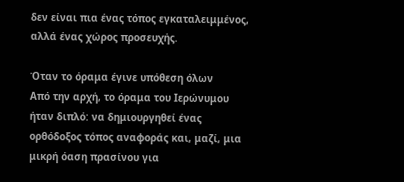δεν είναι πια ένας τόπος εγκαταλειμμένος, αλλά ένας χώρος προσευχής.

Όταν το όραμα έγινε υπόθεση όλων
Από την αρχή, το όραμα του Ιερώνυμου ήταν διπλό: να δημιουργηθεί ένας ορθόδοξος τόπος αναφοράς και, μαζί, μια μικρή όαση πρασίνου για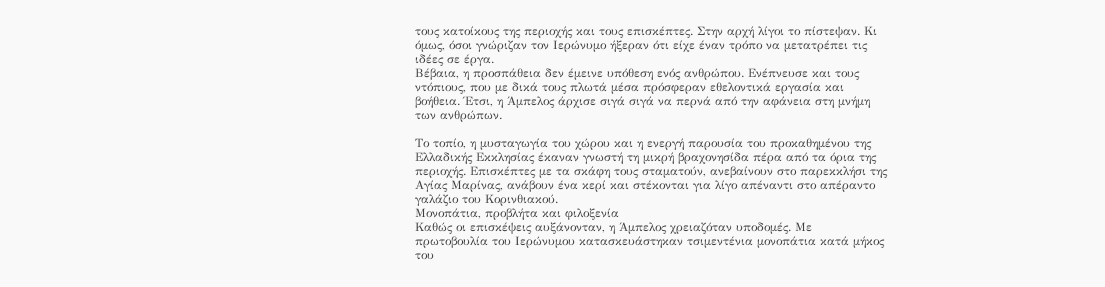τους κατοίκους της περιοχής και τους επισκέπτες. Στην αρχή λίγοι το πίστεψαν. Κι όμως, όσοι γνώριζαν τον Ιερώνυμο ήξεραν ότι είχε έναν τρόπο να μετατρέπει τις ιδέες σε έργα.
Βέβαια, η προσπάθεια δεν έμεινε υπόθεση ενός ανθρώπου. Ενέπνευσε και τους ντόπιους, που με δικά τους πλωτά μέσα πρόσφεραν εθελοντικά εργασία και βοήθεια. Έτσι, η Άμπελος άρχισε σιγά σιγά να περνά από την αφάνεια στη μνήμη των ανθρώπων.

Το τοπίο, η μυσταγωγία του χώρου και η ενεργή παρουσία του προκαθημένου της Ελλαδικής Εκκλησίας έκαναν γνωστή τη μικρή βραχονησίδα πέρα από τα όρια της περιοχής. Επισκέπτες με τα σκάφη τους σταματούν, ανεβαίνουν στο παρεκκλήσι της Αγίας Μαρίνας, ανάβουν ένα κερί και στέκονται για λίγο απέναντι στο απέραντο γαλάζιο του Κορινθιακού.
Μονοπάτια, προβλήτα και φιλοξενία
Καθώς οι επισκέψεις αυξάνονταν, η Άμπελος χρειαζόταν υποδομές. Με πρωτοβουλία του Ιερώνυμου κατασκευάστηκαν τσιμεντένια μονοπάτια κατά μήκος του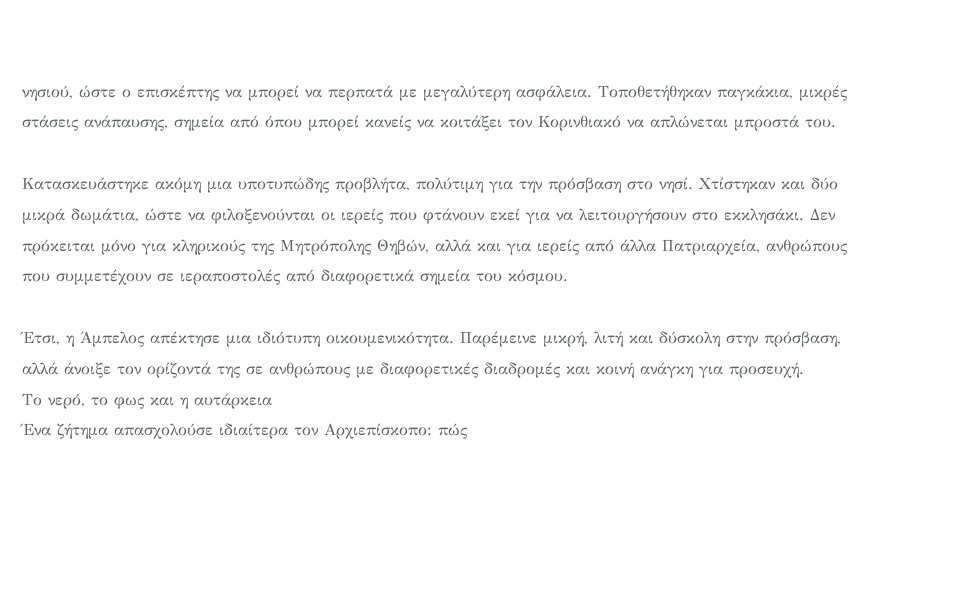νησιού, ώστε ο επισκέπτης να μπορεί να περπατά με μεγαλύτερη ασφάλεια. Τοποθετήθηκαν παγκάκια, μικρές στάσεις ανάπαυσης, σημεία από όπου μπορεί κανείς να κοιτάξει τον Κορινθιακό να απλώνεται μπροστά του.

Κατασκευάστηκε ακόμη μια υποτυπώδης προβλήτα, πολύτιμη για την πρόσβαση στο νησί. Χτίστηκαν και δύο μικρά δωμάτια, ώστε να φιλοξενούνται οι ιερείς που φτάνουν εκεί για να λειτουργήσουν στο εκκλησάκι. Δεν πρόκειται μόνο για κληρικούς της Μητρόπολης Θηβών, αλλά και για ιερείς από άλλα Πατριαρχεία, ανθρώπους που συμμετέχουν σε ιεραποστολές από διαφορετικά σημεία του κόσμου.

Έτσι, η Άμπελος απέκτησε μια ιδιότυπη οικουμενικότητα. Παρέμεινε μικρή, λιτή και δύσκολη στην πρόσβαση, αλλά άνοιξε τον ορίζοντά της σε ανθρώπους με διαφορετικές διαδρομές και κοινή ανάγκη για προσευχή.
Το νερό, το φως και η αυτάρκεια
Ένα ζήτημα απασχολούσε ιδιαίτερα τον Αρχιεπίσκοπο: πώς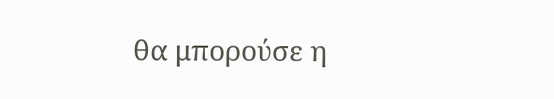θα μπορούσε η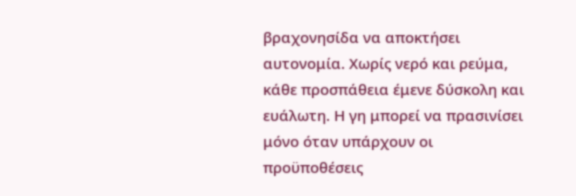βραχονησίδα να αποκτήσει αυτονομία. Χωρίς νερό και ρεύμα, κάθε προσπάθεια έμενε δύσκολη και ευάλωτη. Η γη μπορεί να πρασινίσει μόνο όταν υπάρχουν οι προϋποθέσεις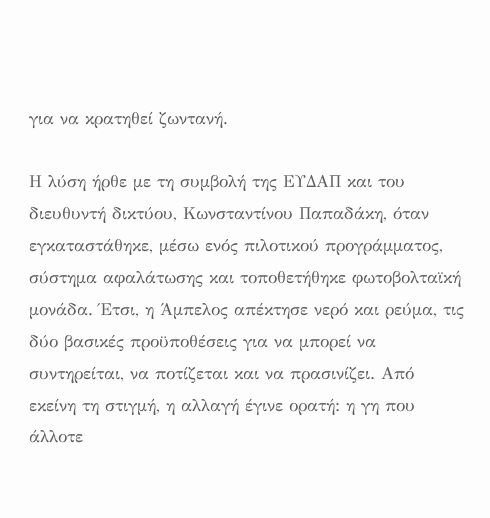για να κρατηθεί ζωντανή.

Η λύση ήρθε με τη συμβολή της ΕΥΔΑΠ και του διευθυντή δικτύου, Κωνσταντίνου Παπαδάκη, όταν εγκαταστάθηκε, μέσω ενός πιλοτικού προγράμματος, σύστημα αφαλάτωσης και τοποθετήθηκε φωτοβολταϊκή μονάδα. Έτσι, η Άμπελος απέκτησε νερό και ρεύμα, τις δύο βασικές προϋποθέσεις για να μπορεί να συντηρείται, να ποτίζεται και να πρασινίζει. Από εκείνη τη στιγμή, η αλλαγή έγινε ορατή: η γη που άλλοτε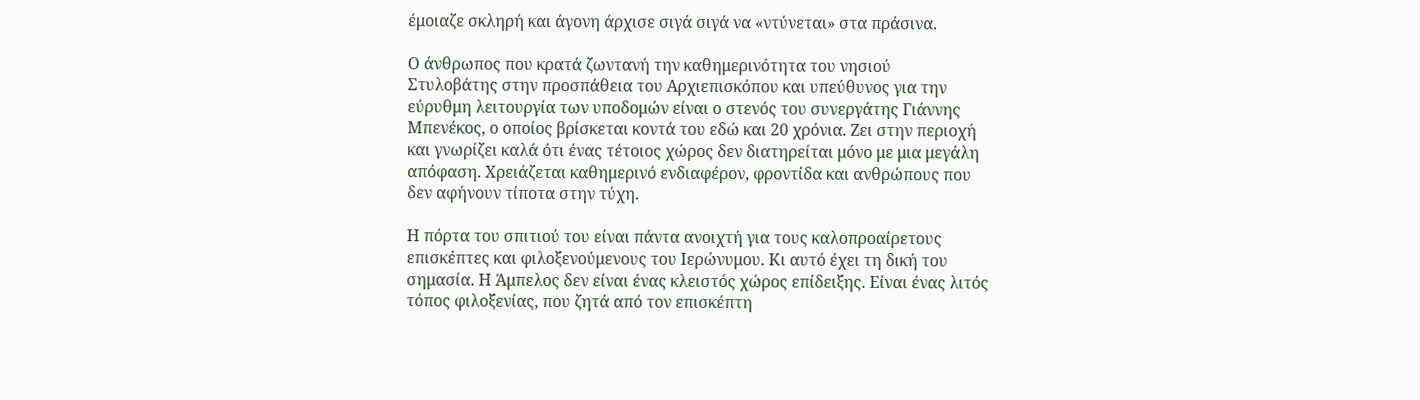έμοιαζε σκληρή και άγονη άρχισε σιγά σιγά να «ντύνεται» στα πράσινα.

Ο άνθρωπος που κρατά ζωντανή την καθημερινότητα του νησιού
Στυλοβάτης στην προσπάθεια του Αρχιεπισκόπου και υπεύθυνος για την εύρυθμη λειτουργία των υποδομών είναι ο στενός του συνεργάτης Γιάννης Μπενέκος, ο οποίος βρίσκεται κοντά του εδώ και 20 χρόνια. Ζει στην περιοχή και γνωρίζει καλά ότι ένας τέτοιος χώρος δεν διατηρείται μόνο με μια μεγάλη απόφαση. Χρειάζεται καθημερινό ενδιαφέρον, φροντίδα και ανθρώπους που δεν αφήνουν τίποτα στην τύχη.

Η πόρτα του σπιτιού του είναι πάντα ανοιχτή για τους καλοπροαίρετους επισκέπτες και φιλοξενούμενους του Ιερώνυμου. Κι αυτό έχει τη δική του σημασία. Η Άμπελος δεν είναι ένας κλειστός χώρος επίδειξης. Είναι ένας λιτός τόπος φιλοξενίας, που ζητά από τον επισκέπτη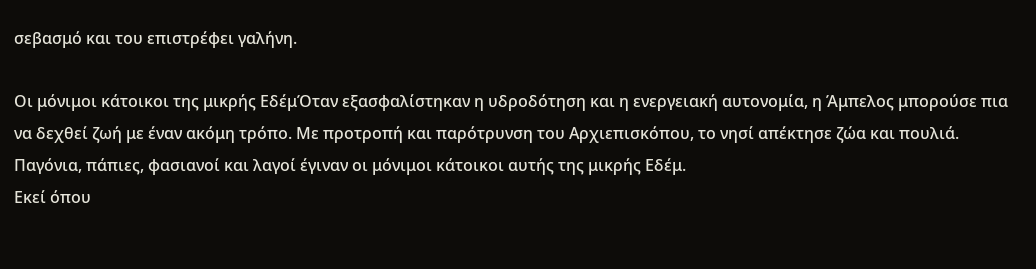σεβασμό και του επιστρέφει γαλήνη.

Οι μόνιμοι κάτοικοι της μικρής ΕδέμΌταν εξασφαλίστηκαν η υδροδότηση και η ενεργειακή αυτονομία, η Άμπελος μπορούσε πια να δεχθεί ζωή με έναν ακόμη τρόπο. Με προτροπή και παρότρυνση του Αρχιεπισκόπου, το νησί απέκτησε ζώα και πουλιά. Παγόνια, πάπιες, φασιανοί και λαγοί έγιναν οι μόνιμοι κάτοικοι αυτής της μικρής Εδέμ.
Εκεί όπου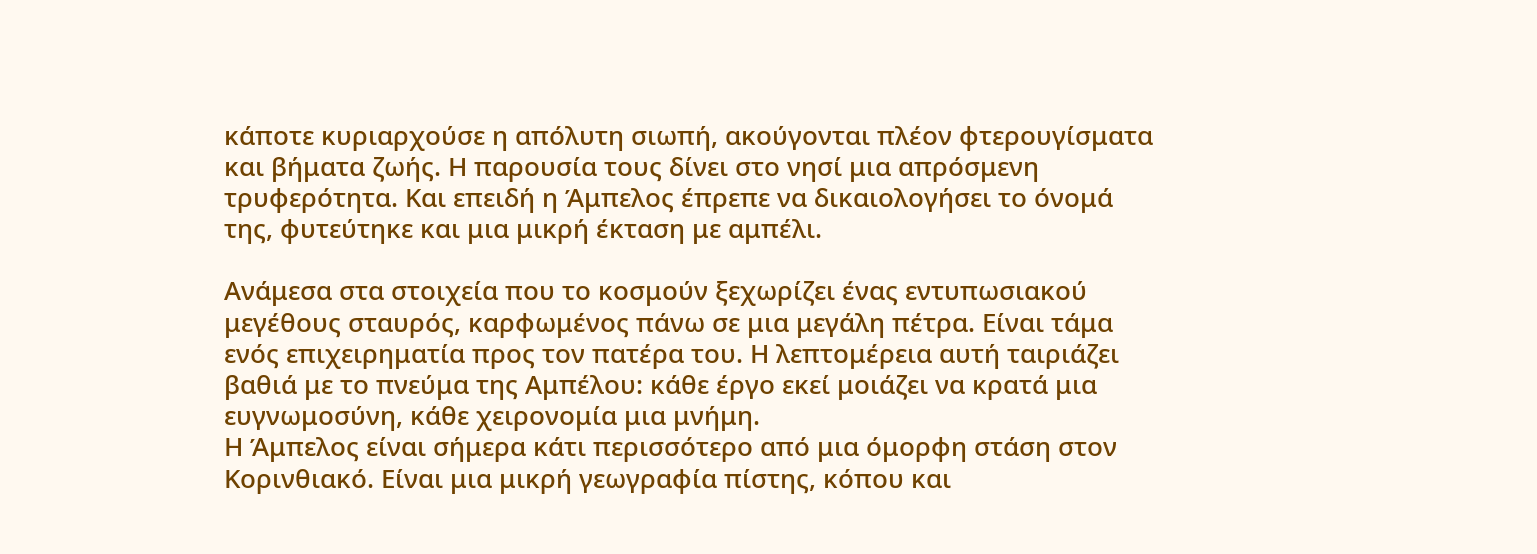κάποτε κυριαρχούσε η απόλυτη σιωπή, ακούγονται πλέον φτερουγίσματα και βήματα ζωής. Η παρουσία τους δίνει στο νησί μια απρόσμενη τρυφερότητα. Και επειδή η Άμπελος έπρεπε να δικαιολογήσει το όνομά της, φυτεύτηκε και μια μικρή έκταση με αμπέλι.

Ανάμεσα στα στοιχεία που το κοσμούν ξεχωρίζει ένας εντυπωσιακού μεγέθους σταυρός, καρφωμένος πάνω σε μια μεγάλη πέτρα. Είναι τάμα ενός επιχειρηματία προς τον πατέρα του. Η λεπτομέρεια αυτή ταιριάζει βαθιά με το πνεύμα της Αμπέλου: κάθε έργο εκεί μοιάζει να κρατά μια ευγνωμοσύνη, κάθε χειρονομία μια μνήμη.
Η Άμπελος είναι σήμερα κάτι περισσότερο από μια όμορφη στάση στον Κορινθιακό. Είναι μια μικρή γεωγραφία πίστης, κόπου και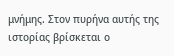μνήμης. Στον πυρήνα αυτής της ιστορίας βρίσκεται ο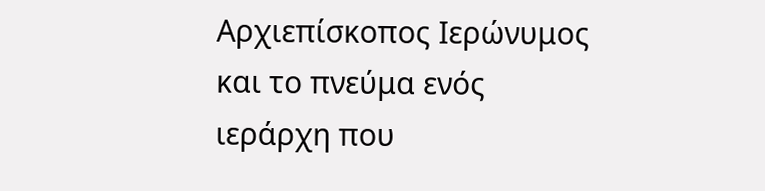Αρχιεπίσκοπος Ιερώνυμος και το πνεύμα ενός ιεράρχη που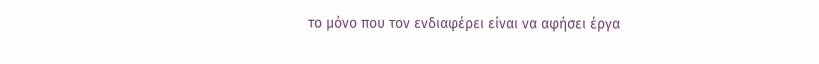το μόνο που τον ενδιαφέρει είναι να αφήσει έργα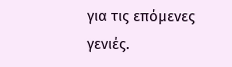για τις επόμενες γενιές.